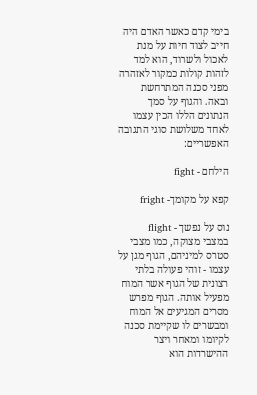בימי קדם כאשר האדם היה חייב לצוד חיות על מנת לאכול ולשרוד, הוא למד לזהות קולות כמקור לאזהרה מפני סכנה המתרחשת ובאה. והגוף על סמך הנתונים הללו הכין עצמו לאחד משלושת סוגי התגובה האפשריים:

הילחם - fight

קפא על מקומך- fright

נוס על נפשך - flight
במצבי מצוקה, כמו מצבי
סטרס למיניהם, הגוף מגן על עצמו - זוהי פעולה בלתי רצונית של הגוף אשר המוח מפעיל אותה. הגוף מפרש מסרים המגיעים אל המוח ומבשרים לו שקיימת סכנה לקיומו ומאחר ויצר ההישרדות הוא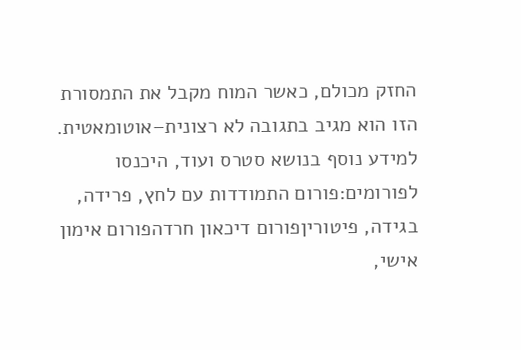החזק מכולם, כאשר המוח מקבל את התמסורת הזו הוא מגיב בתגובה לא רצונית–אוטומאטית.
למידע נוסף בנושא סטרס ועוד, היכנסו לפורומים:פורום התמודדות עם לחץ, פרידה, בגידה, פיטוריןפורום דיכאון חרדהפורום אימון אישי,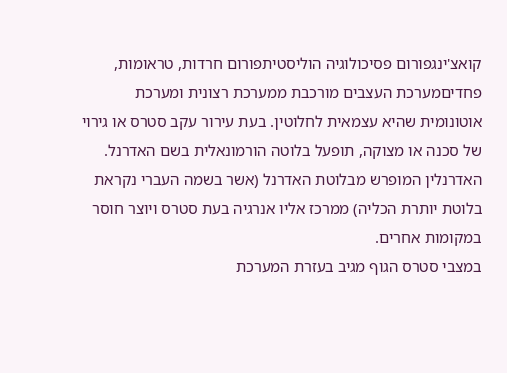קואצ'ינגפורום פסיכולוגיה הוליסטיתפורום חרדות, טראומות, פחדיםמערכת העצבים מורכבת ממערכת רצונית ומערכת אוטונומית שהיא עצמאית לחלוטין. בעת עירור עקב סטרס או גירוי של סכנה או מצוקה, תופעל בלוטה הורמונאלית בשם האדרנל. האדרנלין המופרש מבלוטת האדרנל (אשר בשמה העברי נקראת בלוטת יותרת הכליה) ממרכז אליו אנרגיה בעת סטרס ויוצר חוסר במקומות אחרים.
במצבי סטרס הגוף מגיב בעזרת המערכת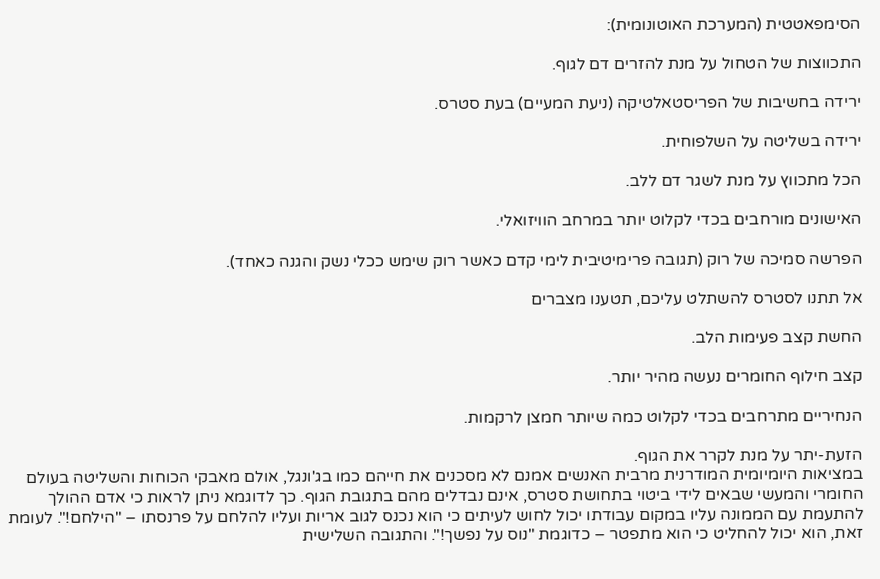הסימפאטטית (המערכת האוטונומית):

התכווצות של הטחול על מנת להזרים דם לגוף.

ירידה בחשיבות של הפריסטאלטיקה (ניעת המעיים) בעת סטרס.

ירידה בשליטה על השלפוחית.

הכל מתכווץ על מנת לשגר דם ללב.

האישונים מורחבים בכדי לקלוט יותר במרחב הוויזואלי.

הפרשה סמיכה של רוק (תגובה פרימיטיבית לימי קדם כאשר רוק שימש ככלי נשק והגנה כאחד).

אל תתנו לסטרס להשתלט עליכם, תטענו מצברים

החשת קצב פעימות הלב.

קצב חילוף החומרים נעשה מהיר יותר.

הנחיריים מתרחבים בכדי לקלוט כמה שיותר חמצן לרקמות.

הזעת-יתר על מנת לקרר את הגוף.
במציאות היומיומית המודרנית מרבית האנשים אמנם לא מסכנים את חייהם כמו בג'ונגל, אולם מאבקי הכוחות והשליטה בעולם החומרי והמעשי שבאים לידי ביטוי בתחושת סטרס, אינם נבדלים מהם בתגובת הגוף. כך לדוגמא ניתן לראות כי אדם ההולך להתעמת עם הממונה עליו במקום עבודתו יכול לחוש לעיתים כי הוא נכנס לגוב אריות ועליו להלחם על פרנסתו – "הילחם!". לעומת זאת, הוא יכול להחליט כי הוא מתפטר – כדוגמת "נוס על נפשך!". והתגובה השלישית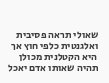שאולי תראה פסיבית ואלגנטית כלפי חוץ אך היא הקטלנית מכולן תהיה שאותו אדם יאכל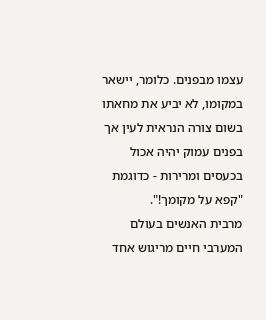עצמו מבפנים. כלומר, יישאר במקומו, לא יביע את מחאתו בשום צורה הנראית לעין אך בפנים עמוק יהיה אכול בכעסים ומרירות - כדוגמת "קפא על מקומך!".
מרבית האנשים בעולם המערבי חיים מריגוש אחד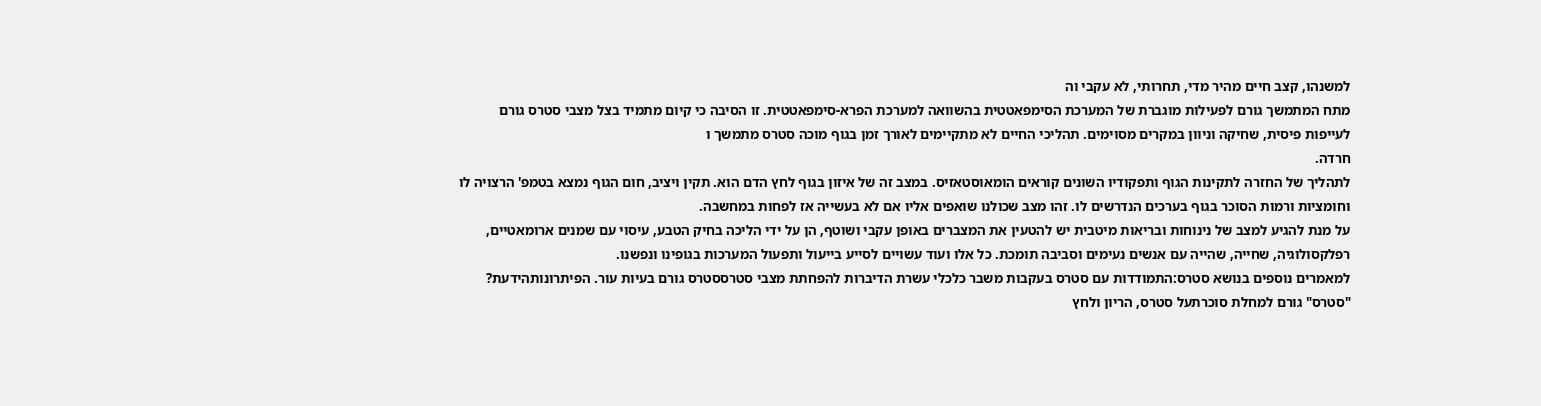למשנהו, קצב חיים מהיר מדי, תחרותי, לא עקבי וה
מתח המתמשך גורם לפעילות מוגברת של המערכת הסימפאטטית בהשוואה למערכת הפרא-סימפאטטית. זו הסיבה כי קיום מתמיד בצל מצבי סטרס גורם לעייפות פיסית, שחיקה וניוון במקרים מסוימים. תהליכי החיים לא מתקיימים לאורך זמן בגוף מוכה סטרס מתמשך ו
חרדה.
לתהליך של החזרה לתקינות הגוף ותפקודיו השונים קוראים הומאוסטאזיס. במצב זה של איזון בגוף לחץ הדם הוא. תקין ויציב, חום הגוף נמצא בטמפ' הרצויה לו וחומציות ורמות הסוכר בגוף בערכים הנדרשים לו. זהו מצב שכולנו שואפים אליו אם לא בעשייה אז לפחות במחשבה.
על מנת להגיע למצב של נינוחות ובריאות מיטבית יש להטעין את המצברים באופן עקבי ושוטף, הן על ידי הליכה בחיק הטבע, עיסוי עם שמנים ארומאטיים, רפלקסולוגיה, שחייה, שהייה עם אנשים נעימים וסביבה תומכת. כל אלו ועוד עשויים לסייע בייעול ותפעול המערכות בגופינו ונפשנו.
למאמרים נוספים בנושא סטרס:התמודדות עם סטרס בעקבות משבר כלכלי עשרת הדיברות להפחתת מצבי סטרססטרס גורם בעיות עור. הפיתרונותהידעת? "סטרס" גורם למחלת סוכרתעל סטרס, הריון ולחץ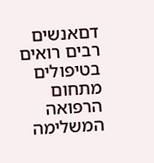דםאנשים רבים רואים בטיפולים מתחום
הרפואה המשלימה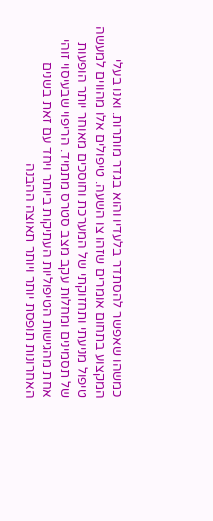כמשהו שאפשר להסתדר בלעדיו והוא בגדר מותרות. ואנו בעלי המקצוע בתחום אומרים שזהו צו השעה. טיפולים אלו מהווים למעשה טיפול מניעתי ותחזוקתי של המערכת וחוסכים מאוחר יותר הופעות של תסמינים ומחלות עקב מצב סטרס מתמיד. הריפוי שבעיסוי זוהי אחת מהגישות הטיפוליות העתיקות ביותר ויחד עם זאת בשנים האחרונות תופסת יותר ויותר תאוצה ההבנה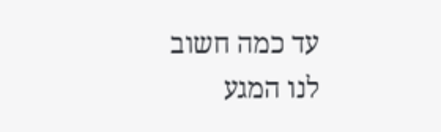עד כמה חשוב לנו המגע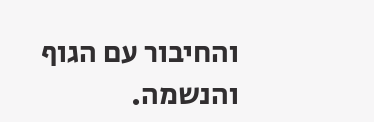והחיבור עם הגוף והנשמה.